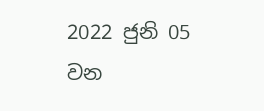2022 ජුනි 05 වන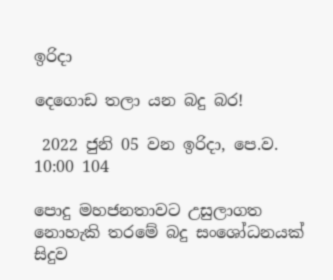ඉරිදා

දෙගොඩ තලා යන බදු බර!

 2022 ජුනි 05 වන ඉරිදා, පෙ.ව. 10:00 104

පොදු මහජනතාවට උසුලාගත නොහැකි තරමේ බදු සංශෝධනයක් සිදුව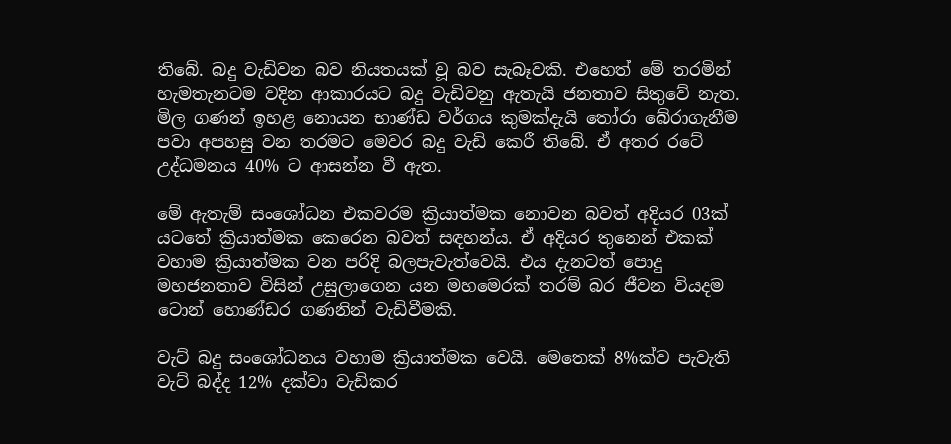තිබේ. බදු වැඩිවන බව නියතයක් වූ බව සැබෑවකි. එහෙත් මේ තරමින් හැමතැනටම වදින ආකාරයට බදු වැඩිවනු ඇතැයි ජනතාව සිතුවේ නැත. මිල ගණන් ඉහළ නොයන භාණ්ඩ වර්ගය කුමක්දැයි තෝරා බේරාගැනීම පවා අපහසු වන තරමට මෙවර බදු වැඩි කෙරී තිබේ. ඒ අතර රටේ උද්ධමනය 40% ට ආසන්න වී ඇත.

මේ ඇතැම් සංශෝධන එකවරම ක්‍රියාත්මක නොවන බවත් අදියර 03ක් යටතේ ක්‍රියාත්මක කෙරෙන බවත් සඳහන්ය. ඒ අදියර තුනෙන් එකක් වහාම ක්‍රියාත්මක වන පරිදි බලපැවැත්වෙයි. එය දැනටත් පොදු මහජනතාව විසින් උසුලාගෙන යන මහමෙරක් තරම් බර ජීවන වියදම ටොන් හොණ්ඩර ගණනින් වැඩිවීමකි.

වැට් බදු සංශෝධනය වහාම ක්‍රියාත්මක වෙයි. මෙතෙක් 8%ක්ව පැවැති වැට් බද්ද 12% දක්වා වැඩිකර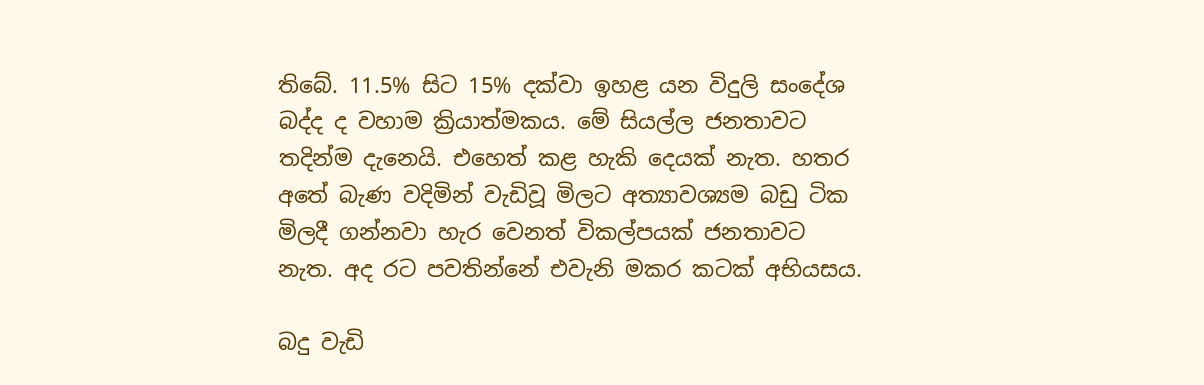තිබේ. 11.5% සිට 15% දක්වා ඉහළ යන විදුලි සංදේශ බද්ද ද වහාම ක්‍රියාත්මකය. මේ සියල්ල ජනතාවට තදින්ම දැනෙයි. එහෙත් කළ හැකි දෙයක් නැත. හතර අතේ බැණ වදිමින් වැඩිවූ මිලට අත්‍යාවශ්‍යම බඩු ටික මිලදී ගන්නවා හැර වෙනත් විකල්පයක් ජනතාවට නැත. අද රට පවතින්නේ එවැනි මකර කටක් අභියසය.

බදු වැඩි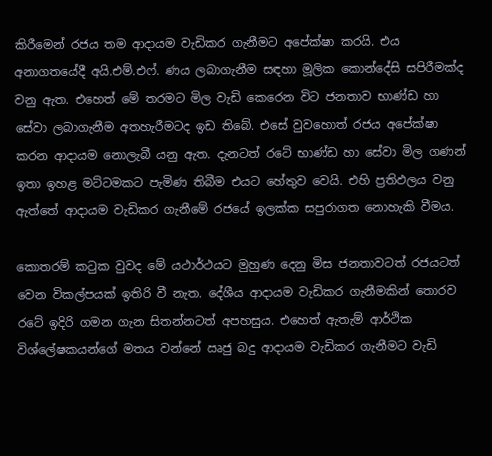කිරීමෙන් රජය තම ආදායම වැඩිකර ගැනීමට අපේක්ෂා කරයි. එය අනාගතයේදී අයි.එම්.එෆ්. ණය ලබාගැනීම සඳහා මූලික කොන්දේසි සපිරීමක්ද වනු ඇත. එහෙත් මේ තරමට මිල වැඩි කෙරෙන විට ජනතාව භාණ්ඩ හා සේවා ලබාගැනීම අතහැරීමටද ඉඩ තිබේ. එසේ වුවහොත් රජය අපේක්ෂා කරන ආදායම නොලැබී යනු ඇත. දැනටත් රටේ භාණ්ඩ හා සේවා මිල ගණන් ඉතා ඉහළ මට්ටමකට පැමිණ තිබීම එයට හේතුව වෙයි. එහි ප්‍රතිඵලය වනු ඇත්තේ ආදායම වැඩිකර ගැනීමේ රජයේ ඉලක්ක සපුරාගත නොහැකි වීමය.

කොතරම් කටුක වුවද මේ යථාර්ථයට මුහුණ දෙනු මිස ජනතාවටත් රජයටත් වෙන විකල්පයක් ඉතිරි වී නැත. දේශීය ආදායම වැඩිකර ගැනීමකින් තොරව රටේ ඉදිරි ගමන ගැන සිතන්නටත් අපහසුය. එහෙත් ඇතැම් ආර්ථික විශ්ලේෂකයන්ගේ මතය වන්නේ ඍජු බදු ආදායම වැඩිකර ගැනීමට වැඩි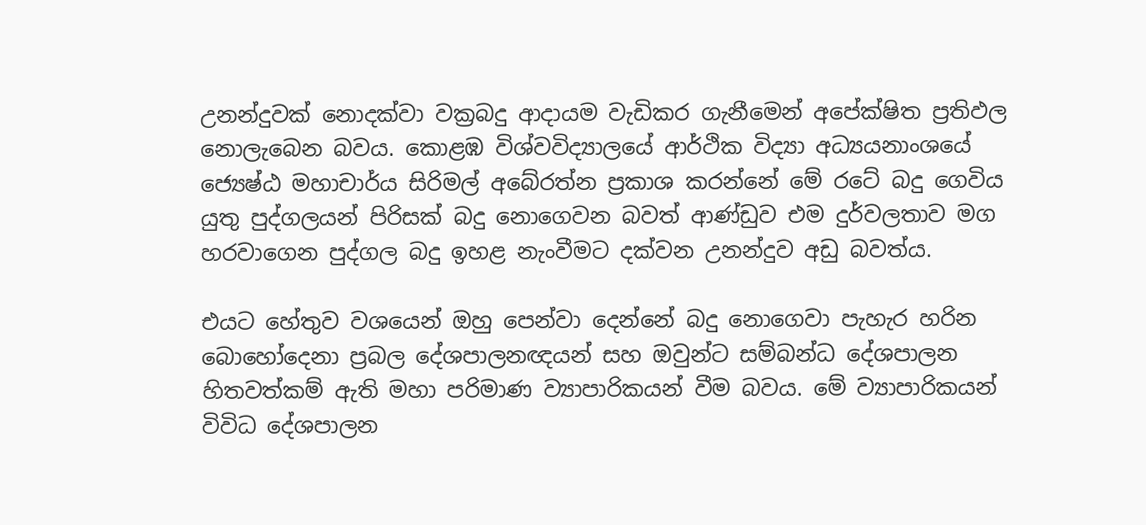උනන්දුවක් නොදක්වා වක්‍රබදු ආදායම වැඩිකර ගැනීමෙන් අපේක්ෂිත ප්‍රතිඵල නොලැබෙන බවය. කොළඹ විශ්වවිද්‍යාලයේ ආර්ථික විද්‍යා අධ්‍යයනාංශයේ ජ්‍යෙෂ්ඨ මහාචාර්ය සිරිමල් අබේරත්න ප්‍රකාශ කරන්නේ මේ රටේ බදු ගෙවිය යුතු පුද්ගලයන් පිරිසක් බදු නොගෙවන බවත් ආණ්ඩුව එම දුර්වලතාව මග හරවාගෙන පුද්ගල බදු ඉහළ නැංවීමට දක්වන උනන්දුව අඩු බවත්ය.

එයට හේතුව වශයෙන් ඔහු පෙන්වා දෙන්නේ බදු නොගෙවා පැහැර හරින බොහෝදෙනා ප්‍රබල දේශපාලනඥයන් සහ ඔවුන්ට සම්බන්ධ දේශපාලන හිතවත්කම් ඇති මහා පරිමාණ ව්‍යාපාරිකයන් වීම බවය. මේ ව්‍යාපාරිකයන් විවිධ දේශපාලන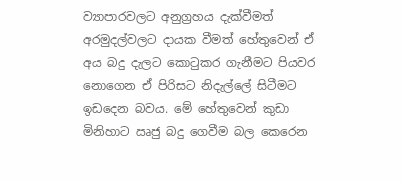ව්‍යාපාරවලට අනුග්‍රහය දැක්වීමත් අරමුදල්වලට දායක වීමත් හේතුවෙන් ඒ අය බදු දැලට කොටුකර ගැනීමට පියවර නොගෙන ඒ පිරිසට නිදැල්ලේ සිටීමට ඉඩදෙන බවය. මේ හේතුවෙන් කුඩා මිනිහාට ඍජු බදු ගෙවීම බල කෙරෙන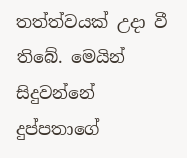තත්ත්වයක් උදා වී තිබේ. මෙයින් සිදුවන්නේ දුප්පතාගේ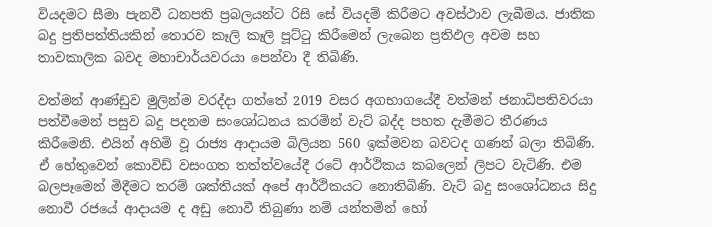වියදමට සීමා පැනවී ධනපති ප්‍රබලයන්ට රිසි සේ වියදම් කිරීමට අවස්ථාව ලැබීමය. ජාතික බදු ප්‍රතිපත්තියකින් තොරව කෑලි කෑලි පූට්ටු කිරීමෙන් ලැබෙන ප්‍රතිඵල අවම සහ තාවකාලික බවද මහාචාර්යවරයා පෙන්වා දී තිබිණි.

වත්මන් ආණ්ඩුව මුලින්ම වරද්දා ගත්තේ 2019 වසර අගභාගයේදී වත්මන් ජනාධිපතිවරයා පත්වීමෙන් පසුව බදු පදනම සංශෝධනය කරමින් වැට් බද්ද පහත දැමීමට තීරණය කිරීමෙනි. එයින් අහිමි වූ රාජ්‍ය ආදායම බිලියන 560 ඉක්මවන බවටද ගණන් බලා තිබිණි. ඒ හේතුවෙන් කොවිඩ් වසංගත තත්ත්වයේදී රටේ ආර්ථිකය කබලෙන් ලිපට වැටිණි. එම බලපෑමෙන් මිදීමට තරම් ශක්තියක් අපේ ආර්ථිකයට නොතිබිණි. වැට් බදු සංශෝධනය සිදු නොවී රජයේ ආදායම ද අඩු නොවී තිබුණා නම් යන්තමින් හෝ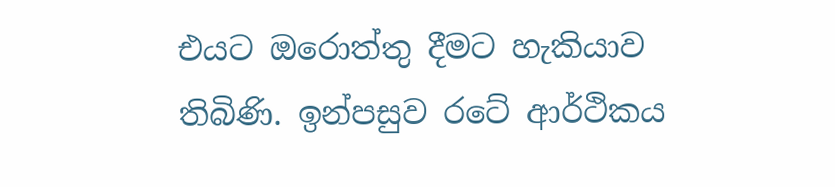එයට ඔරොත්තු දීමට හැකියාව තිබිණි. ඉන්පසුව රටේ ආර්ථිකය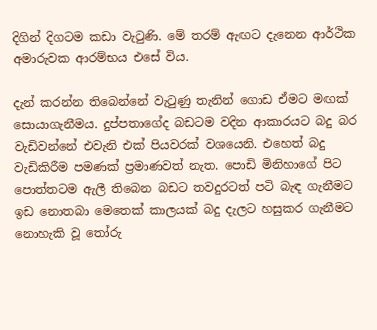දිගින් දිගටම කඩා වැටුණි. මේ තරම් ඇඟට දැනෙන ආර්ථික අමාරුවක ආරම්භය එසේ විය.

දැන් කරන්න තිබෙන්නේ වැටුණු තැනින් ගොඩ ඒමට මඟක් සොයාගැනීමය. දුප්පතාගේද බඩටම වදින ආකාරයට බදු බර වැඩිවන්නේ එවැනි එක් පියවරක් වශයෙනි. එහෙත් බදු වැඩිකිරීම පමණක් ප්‍රමාණවත් නැත. පොඩි මිනිහාගේ පිට පොත්තටම ඇලී තිබෙන බඩට තවදුරටත් පටි බැඳ ගැනීමට ඉඩ නොතබා මෙතෙක් කාලයක් බදු දැලට හසුකර ගැනීමට නොහැකි වූ තෝරු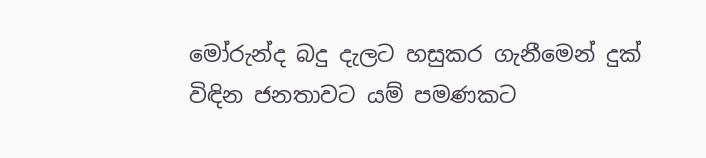මෝරුන්ද බදු දැලට හසුකර ගැනීමෙන් දුක් විඳින ජනතාවට යම් පමණකට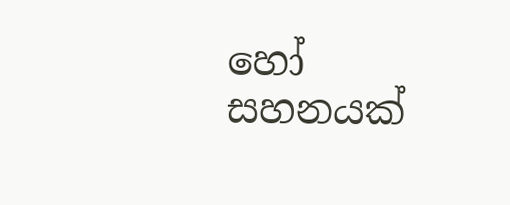හෝ සහනයක්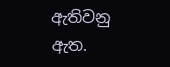ඇතිවනු ඇත.